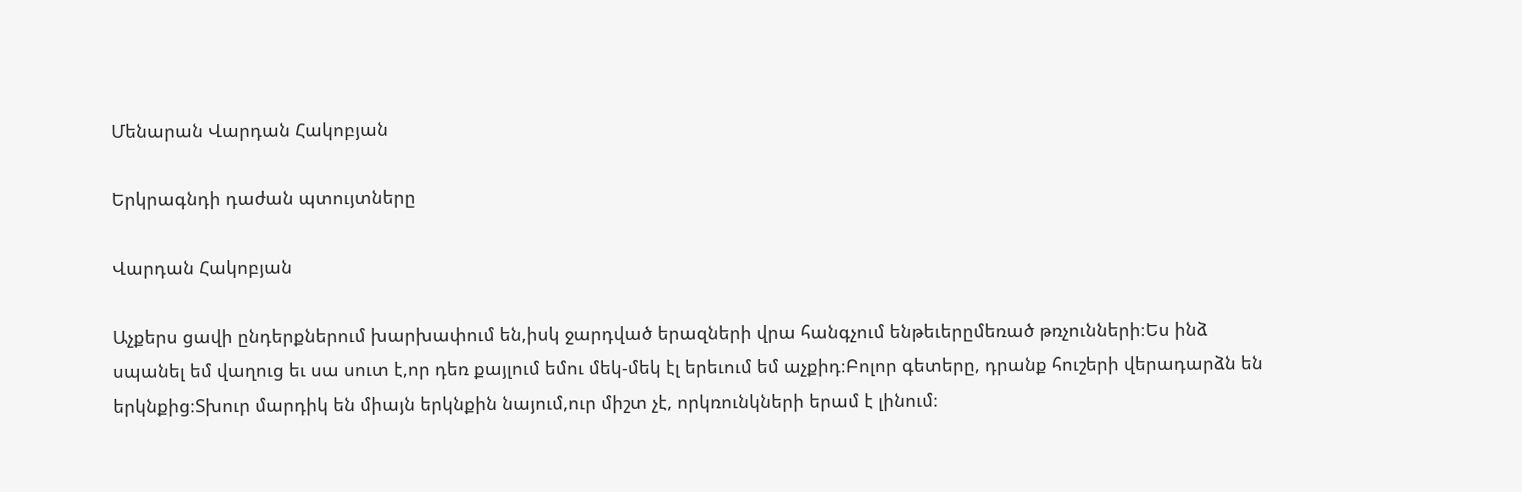Մենարան Վարդան Հակոբյան

Երկրագնդի դաժան պտույտները

Վարդան Հակոբյան

Աչքերս ցավի ընդերքներում խարխափում են,իսկ ջարդված երազների վրա հանգչում ենթեւերըմեռած թռչունների։Ես ինձ սպանել եմ վաղուց եւ սա սուտ է,որ դեռ քայլում եմու մեկ-մեկ էլ երեւում եմ աչքիդ։Բոլոր գետերը, դրանք հուշերի վերադարձն են երկնքից։Տխուր մարդիկ են միայն երկնքին նայում,ուր միշտ չէ, որկռունկների երամ է լինում։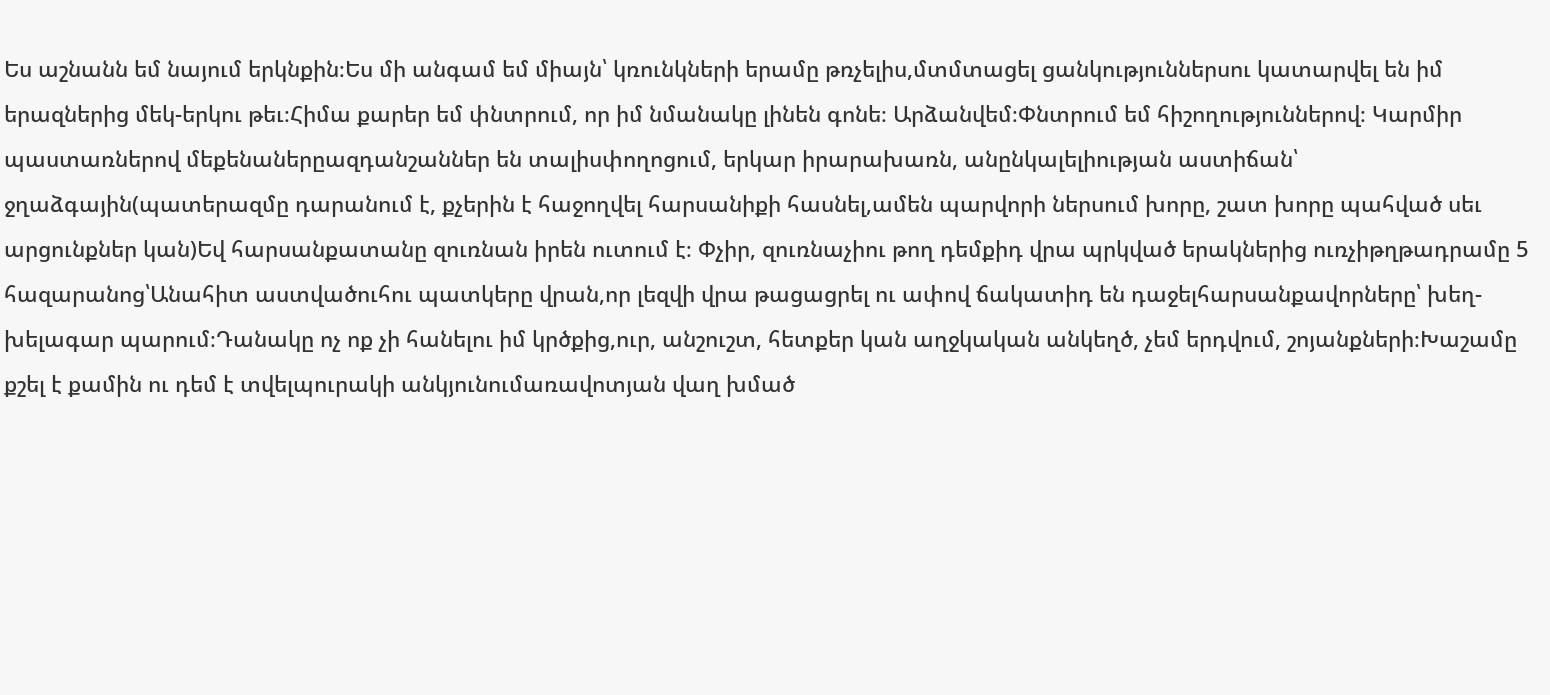Ես աշնանն եմ նայում երկնքին։Ես մի անգամ եմ միայն՝ կռունկների երամը թռչելիս,մտմտացել ցանկություններսու կատարվել են իմ երազներից մեկ-երկու թեւ։Հիմա քարեր եմ փնտրում, որ իմ նմանակը լինեն գոնե։ Արձանվեմ։Փնտրում եմ հիշողություններով։ Կարմիր պաստառներով մեքենաներըազդանշաններ են տալիսփողոցում, երկար իրարախառն, անընկալելիության աստիճան՝ ջղաձգային(պատերազմը դարանում է, քչերին է հաջողվել հարսանիքի հասնել,ամեն պարվորի ներսում խորը, շատ խորը պահված սեւ արցունքներ կան)Եվ հարսանքատանը զուռնան իրեն ուտում է։ Փչիր, զուռնաչիու թող դեմքիդ վրա պրկված երակներից ուռչիթղթադրամը 5 հազարանոց՝Անահիտ աստվածուհու պատկերը վրան,որ լեզվի վրա թացացրել ու ափով ճակատիդ են դաջելհարսանքավորները՝ խեղ-խելագար պարում։Դանակը ոչ ոք չի հանելու իմ կրծքից,ուր, անշուշտ, հետքեր կան աղջկական անկեղծ, չեմ երդվում, շոյանքների։Խաշամը քշել է քամին ու դեմ է տվելպուրակի անկյունումառավոտյան վաղ խմած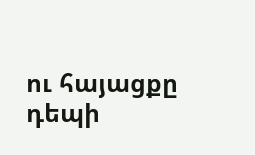ու հայացքը դեպի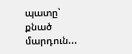պատը՝ քնած մարդուն...